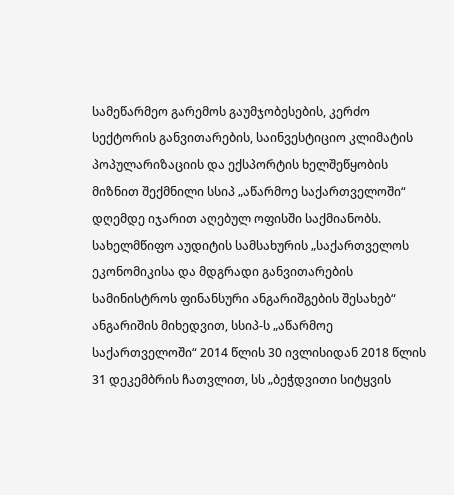სამეწარმეო გარემოს გაუმჯობესების, კერძო სექტორის განვითარების, საინვესტიციო კლიმატის პოპულარიზაციის და ექსპორტის ხელშეწყობის მიზნით შექმნილი სსიპ „აწარმოე საქართველოში“ დღემდე იჯარით აღებულ ოფისში საქმიანობს.
სახელმწიფო აუდიტის სამსახურის „საქართველოს ეკონომიკისა და მდგრადი განვითარების სამინისტროს ფინანსური ანგარიშგების შესახებ“ ანგარიშის მიხედვით, სსიპ-ს „აწარმოე საქართველოში“ 2014 წლის 30 ივლისიდან 2018 წლის 31 დეკემბრის ჩათვლით, სს „ბეჭდვითი სიტყვის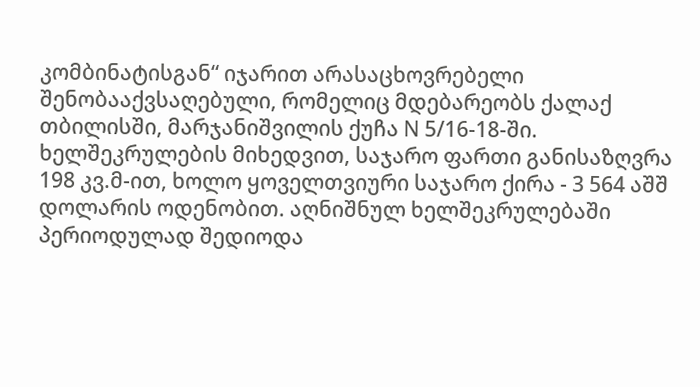კომბინატისგან“ იჯარით არასაცხოვრებელი შენობააქვსაღებული, რომელიც მდებარეობს ქალაქ თბილისში, მარჯანიშვილის ქუჩა N 5/16-18-ში.
ხელშეკრულების მიხედვით, საჯარო ფართი განისაზღვრა 198 კვ.მ-ით, ხოლო ყოველთვიური საჯარო ქირა - 3 564 აშშ დოლარის ოდენობით. აღნიშნულ ხელშეკრულებაში პერიოდულად შედიოდა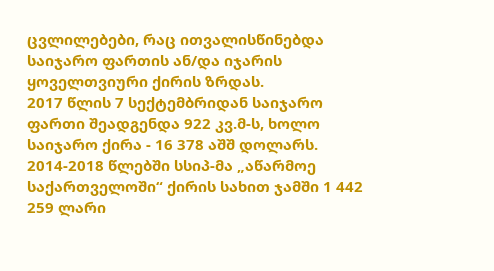ცვლილებები, რაც ითვალისწინებდა საიჯარო ფართის ან/და იჯარის ყოველთვიური ქირის ზრდას.
2017 წლის 7 სექტემბრიდან საიჯარო ფართი შეადგენდა 922 კვ.მ-ს, ხოლო საიჯარო ქირა - 16 378 აშშ დოლარს. 2014-2018 წლებში სსიპ-მა „აწარმოე საქართველოში“ ქირის სახით ჯამში 1 442 259 ლარი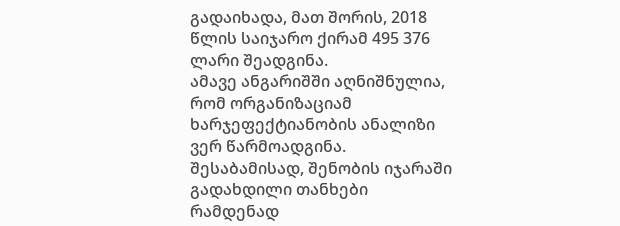გადაიხადა, მათ შორის, 2018 წლის საიჯარო ქირამ 495 376 ლარი შეადგინა.
ამავე ანგარიშში აღნიშნულია, რომ ორგანიზაციამ ხარჯეფექტიანობის ანალიზი ვერ წარმოადგინა. შესაბამისად, შენობის იჯარაში გადახდილი თანხები რამდენად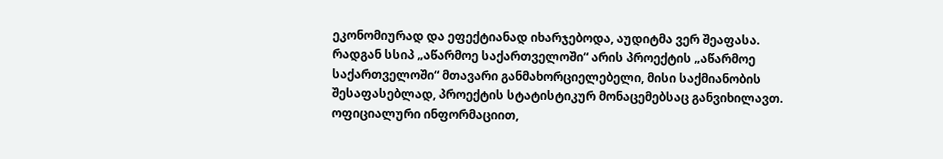ეკონომიურად და ეფექტიანად იხარჯებოდა, აუდიტმა ვერ შეაფასა.
რადგან სსიპ „აწარმოე საქართველოში“ არის პროექტის „აწარმოე საქართველოში“ მთავარი განმახორციელებელი, მისი საქმიანობის შესაფასებლად, პროექტის სტატისტიკურ მონაცემებსაც განვიხილავთ.
ოფიციალური ინფორმაციით,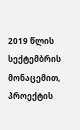2019 წლის სექტემბრის მონაცემით, პროექტის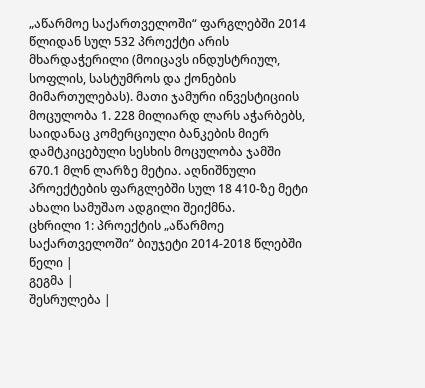„აწარმოე საქართველოში“ ფარგლებში 2014 წლიდან სულ 532 პროექტი არის მხარდაჭერილი (მოიცავს ინდუსტრიულ, სოფლის, სასტუმროს და ქონების მიმართულებას). მათი ჯამური ინვესტიციის მოცულობა 1. 228 მილიარდ ლარს აჭარბებს, საიდანაც კომერციული ბანკების მიერ დამტკიცებული სესხის მოცულობა ჯამში 670.1 მლნ ლარზე მეტია. აღნიშნული პროექტების ფარგლებში სულ 18 410-ზე მეტი ახალი სამუშაო ადგილი შეიქმნა.
ცხრილი 1: პროექტის „აწარმოე საქართველოში“ ბიუჯეტი 2014-2018 წლებში
წელი |
გეგმა |
შესრულება |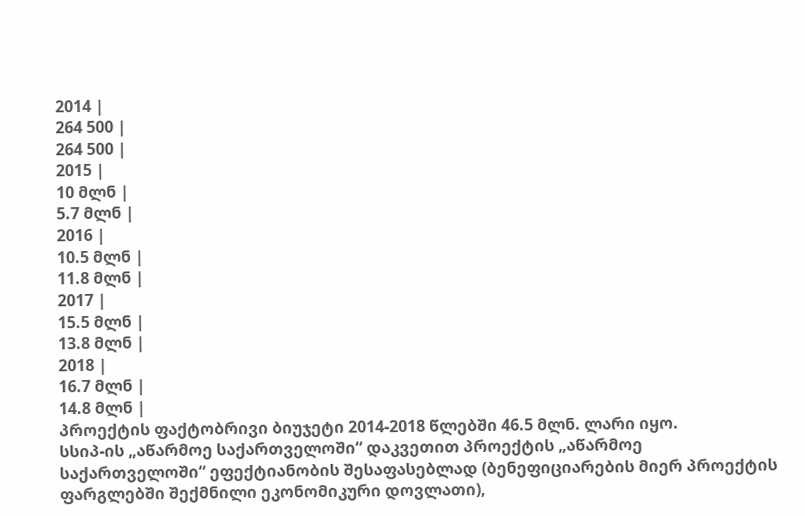2014 |
264 500 |
264 500 |
2015 |
10 მლნ |
5.7 მლნ |
2016 |
10.5 მლნ |
11.8 მლნ |
2017 |
15.5 მლნ |
13.8 მლნ |
2018 |
16.7 მლნ |
14.8 მლნ |
პროექტის ფაქტობრივი ბიუჯეტი 2014-2018 წლებში 46.5 მლნ. ლარი იყო.
სსიპ-ის „აწარმოე საქართველოში“ დაკვეთით პროექტის „აწარმოე საქართველოში“ ეფექტიანობის შესაფასებლად (ბენეფიციარების მიერ პროექტის ფარგლებში შექმნილი ეკონომიკური დოვლათი),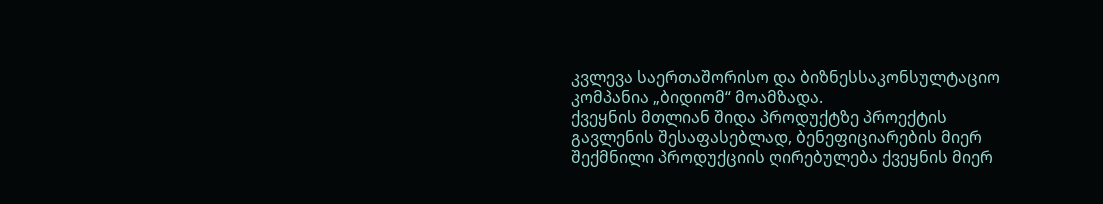კვლევა საერთაშორისო და ბიზნესსაკონსულტაციო კომპანია „ბიდიომ“ მოამზადა.
ქვეყნის მთლიან შიდა პროდუქტზე პროექტის გავლენის შესაფასებლად, ბენეფიციარების მიერ შექმნილი პროდუქციის ღირებულება ქვეყნის მიერ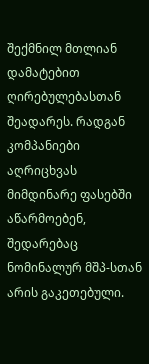შექმნილ მთლიან დამატებით ღირებულებასთან შეადარეს. რადგან კომპანიები აღრიცხვას მიმდინარე ფასებში აწარმოებენ, შედარებაც ნომინალურ მშპ-სთან არის გაკეთებული.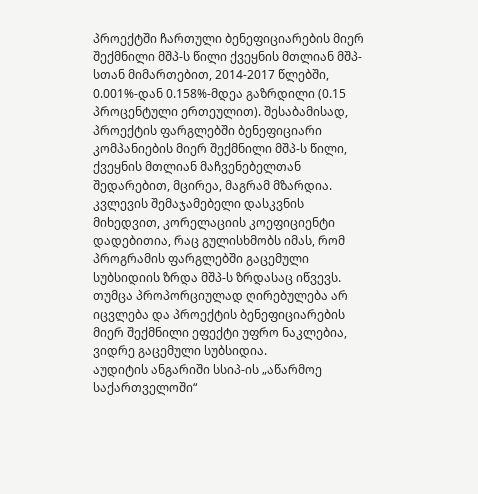პროექტში ჩართული ბენეფიციარების მიერ შექმნილი მშპ-ს წილი ქვეყნის მთლიან მშპ-სთან მიმართებით, 2014-2017 წლებში, 0.001%-დან 0.158%-მდეა გაზრდილი (0.15 პროცენტული ერთეულით). შესაბამისად, პროექტის ფარგლებში ბენეფიციარი კომპანიების მიერ შექმნილი მშპ-ს წილი, ქვეყნის მთლიან მაჩვენებელთან შედარებით, მცირეა, მაგრამ მზარდია.
კვლევის შემაჯამებელი დასკვნის მიხედვით, კორელაციის კოეფიციენტი დადებითია, რაც გულისხმობს იმას, რომ პროგრამის ფარგლებში გაცემული სუბსიდიის ზრდა მშპ-ს ზრდასაც იწვევს. თუმცა პროპორციულად ღირებულება არ იცვლება და პროექტის ბენეფიციარების მიერ შექმნილი ეფექტი უფრო ნაკლებია, ვიდრე გაცემული სუბსიდია.
აუდიტის ანგარიში სსიპ-ის „აწარმოე საქართველოში“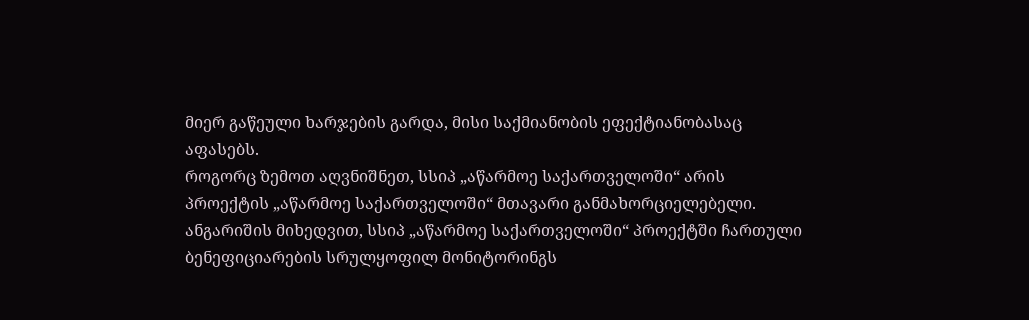მიერ გაწეული ხარჯების გარდა, მისი საქმიანობის ეფექტიანობასაც აფასებს.
როგორც ზემოთ აღვნიშნეთ, სსიპ „აწარმოე საქართველოში“ არის პროექტის „აწარმოე საქართველოში“ მთავარი განმახორციელებელი. ანგარიშის მიხედვით, სსიპ „აწარმოე საქართველოში“ პროექტში ჩართული ბენეფიციარების სრულყოფილ მონიტორინგს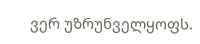ვერ უზრუნველყოფს.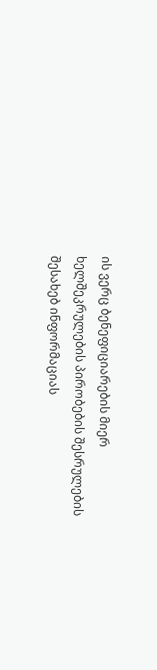ის ვერც ბენეფიციარების მიერ ხელშეკრულების პირობების შესრულების შესახებ ინფორმაციას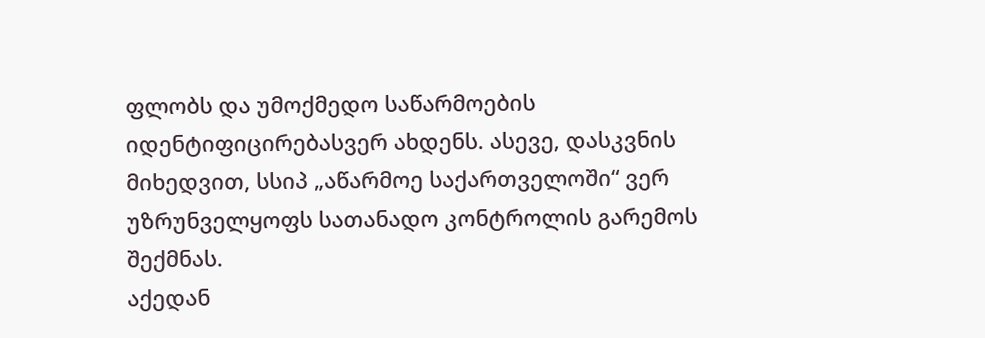ფლობს და უმოქმედო საწარმოების იდენტიფიცირებასვერ ახდენს. ასევე, დასკვნის მიხედვით, სსიპ „აწარმოე საქართველოში“ ვერ უზრუნველყოფს სათანადო კონტროლის გარემოს შექმნას.
აქედან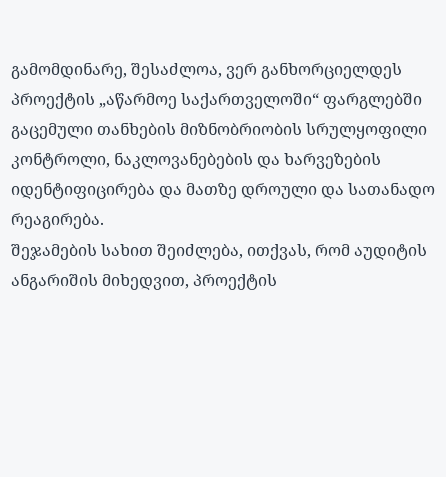გამომდინარე, შესაძლოა, ვერ განხორციელდეს პროექტის „აწარმოე საქართველოში“ ფარგლებში გაცემული თანხების მიზნობრიობის სრულყოფილი კონტროლი, ნაკლოვანებების და ხარვეზების იდენტიფიცირება და მათზე დროული და სათანადო რეაგირება.
შეჯამების სახით შეიძლება, ითქვას, რომ აუდიტის ანგარიშის მიხედვით, პროექტის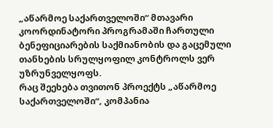„აწარმოე საქართველოში“ მთავარი კოორდინატორი პროგრამაში ჩართული ბენეფიციარების საქმიანობის და გაცემული თანხების სრულყოფილ კონტროლს ვერ უზრუნველყოფს.
რაც შეეხება თვითონ პროექტს „აწარმოე საქართველოში“, კომპანია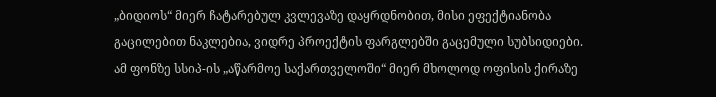„ბიდიოს“ მიერ ჩატარებულ კვლევაზე დაყრდნობით, მისი ეფექტიანობა გაცილებით ნაკლებია, ვიდრე პროექტის ფარგლებში გაცემული სუბსიდიები. ამ ფონზე სსიპ-ის „აწარმოე საქართველოში“ მიერ მხოლოდ ოფისის ქირაზე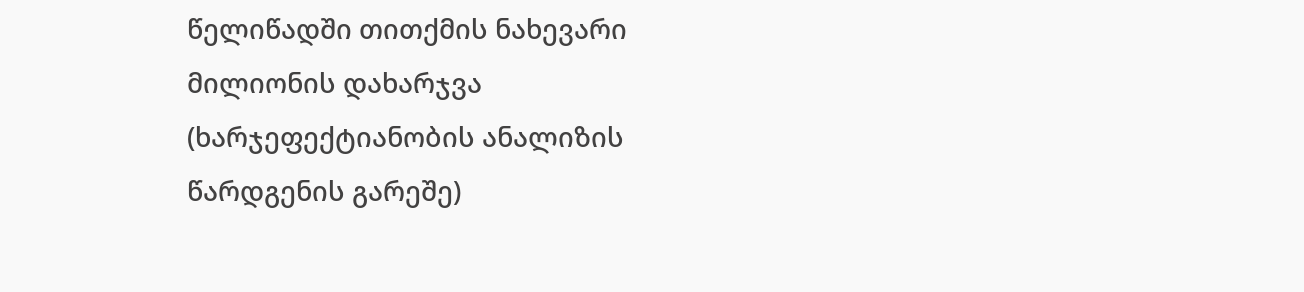წელიწადში თითქმის ნახევარი მილიონის დახარჯვა (ხარჯეფექტიანობის ანალიზის წარდგენის გარეშე)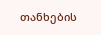თანხების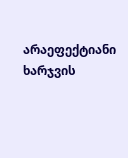არაეფექტიანი ხარჯვის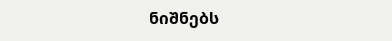ნიშნებს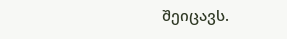შეიცავს.